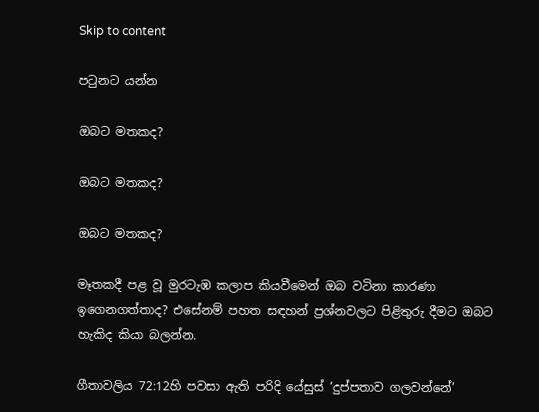Skip to content

පටුනට යන්න

ඔබට මතකද?

ඔබට මතකද?

ඔබට මතකද?

මෑතකදී පළ වූ මුරටැඹ කලාප කියවීමෙන් ඔබ වටිනා කාරණා ඉගෙනගත්තාද? එසේනම් පහත සඳහන් ප්‍රශ්නවලට පිළිතුරු දීමට ඔබට හැකිද කියා බලන්න.

ගීතාවලිය 72:12හි පවසා ඇති පරිදි යේසුස් ‘දුප්පතාව ගලවන්නේ’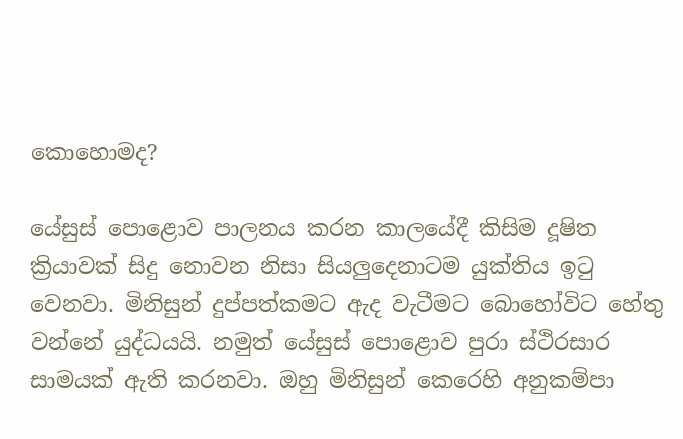කොහොමද?

යේසුස් පොළොව පාලනය කරන කාලයේදී කිසිම දූෂිත ක්‍රියාවක් සිදු නොවන නිසා සියලුදෙනාටම යුක්තිය ඉටු වෙනවා. මිනිසුන් දුප්පත්කමට ඇද වැටීමට බොහෝවිට හේතු වන්නේ යුද්ධයයි. නමුත් යේසුස් පොළොව පුරා ස්ථිරසාර සාමයක් ඇති කරනවා. ඔහු මිනිසුන් කෙරෙහි අනුකම්පා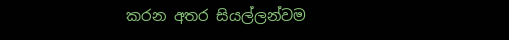කරන අතර සියල්ලන්වම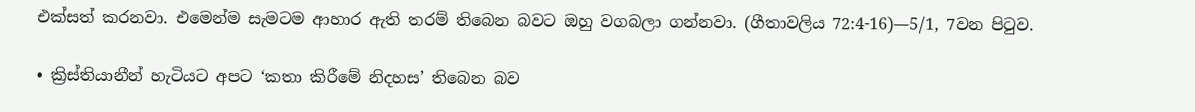එක්සත් කරනවා. එමෙන්ම සැමටම ආහාර ඇති තරම් තිබෙන බවට ඔහු වගබලා ගන්නවා. (ගීතාවලිය 72:4-16)—5/1, 7වන පිටුව.

• ක්‍රිස්තියානීන් හැටියට අපට ‘කතා කිරීමේ නිදහස’ තිබෙන බව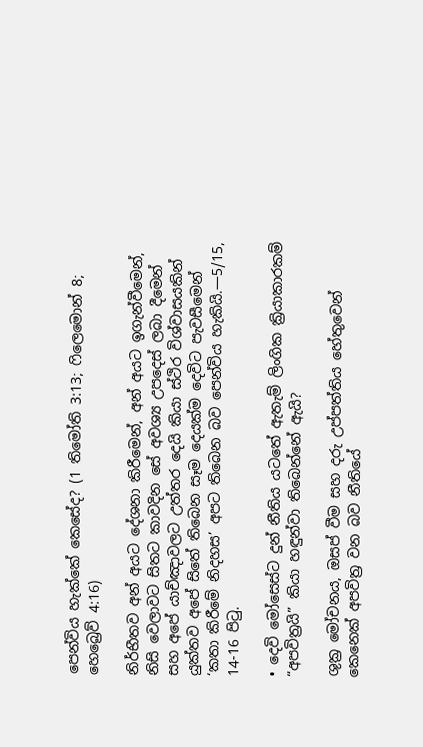පෙන්විය හැක්කේ කෙසේද? (1 තිමෝති 3:13; ෆිලෙමොන් 8; හෙබ්‍රෙව් 4:16)

නිර්භීතව අන් අයට දේශනා කිරීමෙන්, අන් අයට ඉගැන්වීමෙන්, නිසි වෙලාවට සිතට කාවදින සේ අවශ්‍ය උපදෙස් ලබා දීමෙන් සහ අපේ යාච්ඤාවලට උත්තර දෙයි කියා ස්ථිර විශ්වාසයකින් යුක්තව අපේ සිතේ තිබෙන සෑම දෙයක්ම දෙවිට පැවසීමෙන් ‘කතා කිරීමේ නිදහස’ අපට තිබෙන බව පෙන්විය හැකියි.—5/15, 14-16 පිටු.

• දෙවි මෝසෙස්ට දුන් නීතිය යටතේ ඇතැම් ලිංගික ක්‍රියාකාරකම් “අපවිත්‍රයි” කියා හඳුන්වා තිබෙන්නේ ඇයි?

ශුක්‍ර මෝචනය, ඔසප් වීම සහ දරු උප්පත්තිය හේතුවෙන් කෙනෙක් අපවිත්‍ර වන බව නීතියේ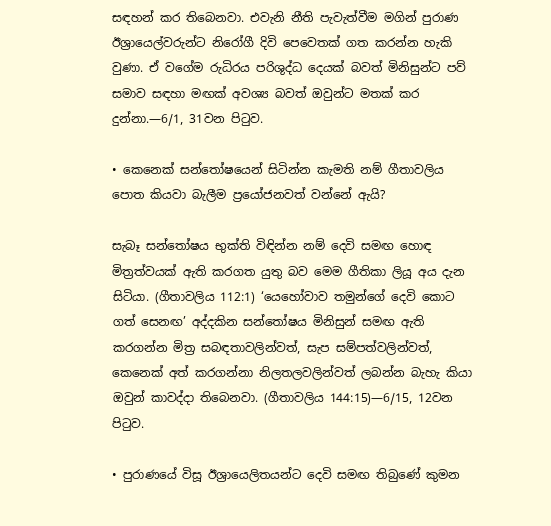සඳහන් කර තිබෙනවා. එවැනි නීති පැවැත්වීම මගින් පුරාණ ඊශ්‍රායෙල්වරුන්ට නිරෝගී දිවි පෙවෙතක් ගත කරන්න හැකි වුණා. ඒ වගේම රුධිරය පරිශුද්ධ දෙයක් බවත් මිනිසුන්ට පව් සමාව සඳහා මඟක් අවශ්‍ය බවත් ඔවුන්ට මතක් කර දුන්නා.—6/1, 31වන පිටුව.

• කෙනෙක් සන්තෝෂයෙන් සිටින්න කැමති නම් ගීතාවලිය පොත කියවා බැලීම ප්‍රයෝජනවත් වන්නේ ඇයි?

සැබෑ සන්තෝෂය භුක්ති විඳින්න නම් දෙවි සමඟ හොඳ මිත්‍රත්වයක් ඇති කරගත යුතු බව මෙම ගීතිකා ලියූ අය දැන සිටියා. (ගීතාවලිය 112:1) ‘යෙහෝවාව තමුන්ගේ දෙවි කොට ගත් සෙනඟ’ අද්දකින සන්තෝෂය මිනිසුන් සමඟ ඇති කරගන්න මිත්‍ර සබඳතාවලින්වත්, සැප සම්පත්වලින්වත්, කෙනෙක් අත් කරගන්නා නිලතලවලින්වත් ලබන්න බැහැ කියා ඔවුන් කාවද්දා තිබෙනවා. (ගීතාවලිය 144:15)—6/15, 12වන පිටුව.

• පුරාණයේ විසූ ඊශ්‍රායෙලිතයන්ට දෙවි සමඟ තිබුණේ කුමන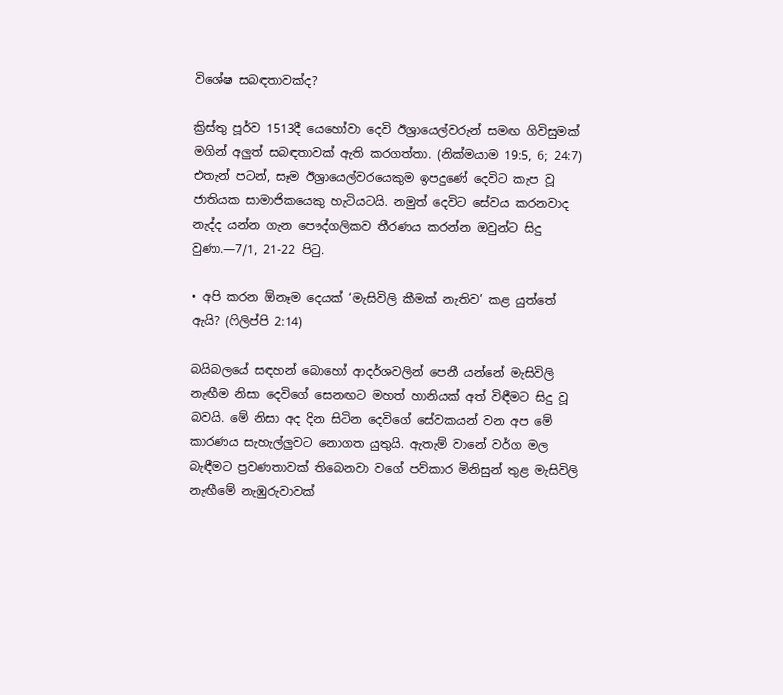විශේෂ සබඳතාවක්ද?

ක්‍රිස්තු පූර්ව 1513දී යෙහෝවා දෙවි ඊශ්‍රායෙල්වරුන් සමඟ ගිවිසුමක් මගින් අලුත් සබඳතාවක් ඇති කරගත්තා. (නික්මයාම 19:5, 6; 24:7) එතැන් පටන්, සෑම ඊශ්‍රායෙල්වරයෙකුම ඉපදුණේ දෙවිට කැප වූ ජාතියක සාමාජිකයෙකු හැටියටයි. නමුත් දෙවිට සේවය කරනවාද නැද්ද යන්න ගැන පෞද්ගලිකව තීරණය කරන්න ඔවුන්ට සිදු වුණා.—7/1, 21-22 පිටු.

• අපි කරන ඕනෑම දෙයක් ‘මැසිවිලි කීමක් නැතිව’ කළ යුත්තේ ඇයි? (ෆිලිප්පි 2:14)

බයිබලයේ සඳහන් බොහෝ ආදර්ශවලින් පෙනී යන්නේ මැසිවිලි නැඟීම නිසා දෙවිගේ සෙනඟට මහත් හානියක් අත් විඳීමට සිදු වූ බවයි. මේ නිසා අද දින සිටින දෙවිගේ සේවකයන් වන අප මේ කාරණය සැහැල්ලුවට නොගත යුතුයි. ඇතැම් වානේ වර්ග මල බැඳීමට ප්‍රවණතාවක් තිබෙනවා වගේ පව්කාර මිනිසුන් තුළ මැසිවිලි නැඟීමේ නැඹුරුවාවක්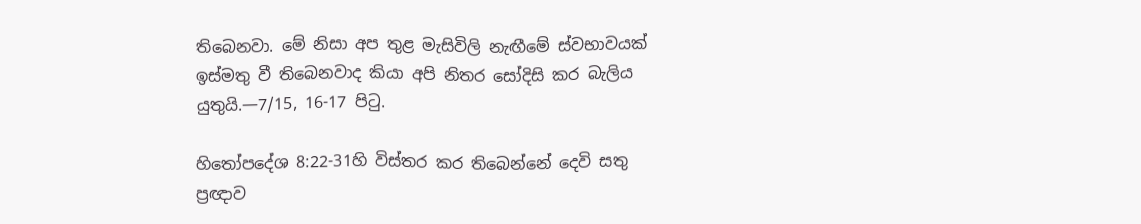තිබෙනවා. මේ නිසා අප තුළ මැසිවිලි නැඟීමේ ස්වභාවයක් ඉස්මතු වී තිබෙනවාද කියා අපි නිතර සෝදිසි කර බැලිය යුතුයි.—7/15, 16-17 පිටු.

හිතෝපදේශ 8:22-31හි විස්තර කර තිබෙන්නේ දෙවි සතු ප්‍රඥාව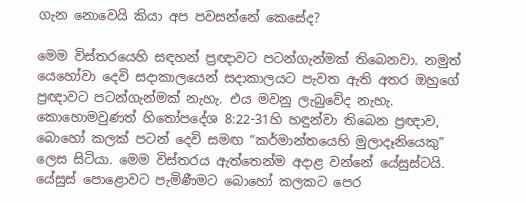ගැන නොවෙයි කියා අප පවසන්නේ කෙසේද?

මෙම විස්තරයෙහි සඳහන් ප්‍රඥාවට පටන්ගැන්මක් තිබෙනවා. නමුත් යෙහෝවා දෙවි සදාකාලයෙන් සදාකාලයට පැවත ඇති අතර ඔහුගේ ප්‍රඥාවට පටන්ගැන්මක් නැහැ. එය මවනු ලැබුවේද නැහැ. කොහොමවුණත් හිතෝපදේශ 8:22-31හි හඳුන්වා තිබෙන ප්‍රඥාව, බොහෝ කලක් පටන් දෙවි සමඟ “කර්මාන්තයෙහි මුලාදෑනියෙකු” ලෙස සිටියා. මෙම විස්තරය ඇත්තෙන්ම අදාළ වන්නේ යේසුස්ටයි. යේසුස් පොළොවට පැමිණීමට බොහෝ කලකට පෙර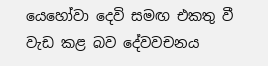යෙහෝවා දෙවි සමඟ එකතු වී වැඩ කළ බව දේවවචනය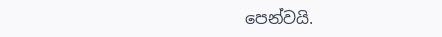පෙන්වයි.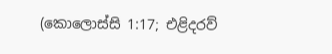(කොලොස්සි 1:17; එළිදරව්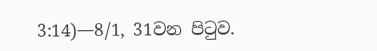3:14)—8/1, 31වන පිටුව.